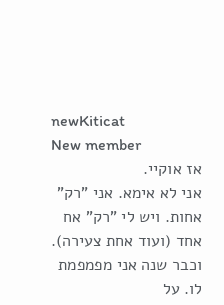newKiticat
New member
אז אוקיי.
אני לא אימא. אני "רק" אחות. ויש לי "רק" אח אחד (ועוד אחת צעירה). וכבר שנה אני מפמפמת לו. על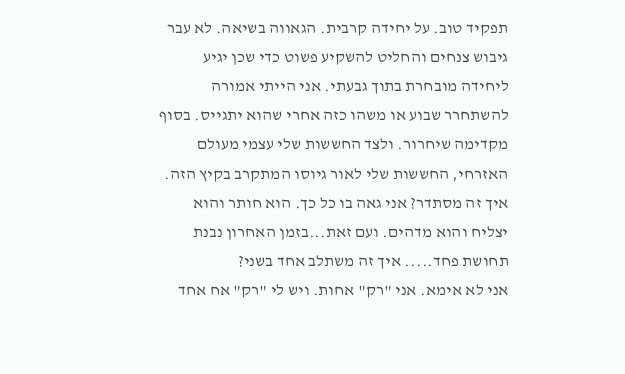תפקיד טוב. על יחידה קרבית. הגאווה בשיאה. לא עבר גיבוש צנחים והחליט להשקיע פשוט כדי שכן יגיע ליחידה מובחרת בתוך גבעתי. אני הייתי אמורה להשתחרר שבוע או משהו כזה אחרי שהוא יתגייס. בסוף מקדימה שיחרור. ולצד החששות שלי עצמי מעולם האזרחי, החששות שלי לאור גיוסו המתקרב בקיץ הזה. איך זה מסתדר? אני גאה בו כל כך. הוא חותר והוא יצליח והוא מדהים. ועם זאת...בזמן האחרון נבנת תחושת פחד..... איך זה משתלב אחד בשני?
אני לא אימא. אני "רק" אחות. ויש לי "רק" אח אחד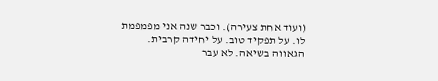(ועוד אחת צעירה). וכבר שנה אני מפמפמת לו. על תפקיד טוב. על יחידה קרבית. הגאווה בשיאה. לא עבר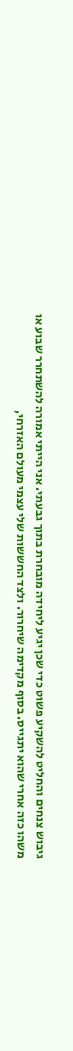גיבוש צנחים והחליט להשקיע פשוט כדי שכן יגיע ליחידה מובחרת בתוך גבעתי. אני הייתי אמורה להשתחרר שבוע או משהו כזה אחרי שהוא יתגייס. בסוף מקדימה שיחרור. ולצד החששות שלי עצמי מעולם האזרחי,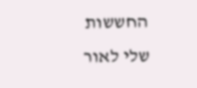החששות שלי לאור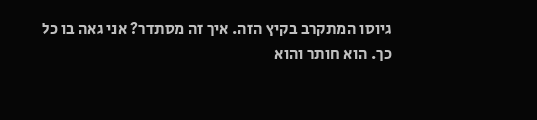גיוסו המתקרב בקיץ הזה. איך זה מסתדר? אני גאה בו כל כך. הוא חותר והוא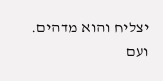יצליח והוא מדהים. ועם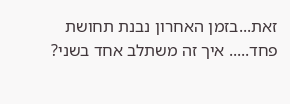זאת...בזמן האחרון נבנת תחושת פחד..... איך זה משתלב אחד בשני?